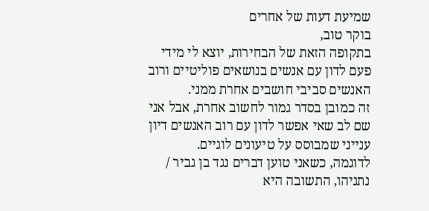שמיעת דעות של אחרים
בוקר טוב,
בתקופה הזאת של הבחירות, יוצא לי מידי פעם לדון עם אנשים בנושאים פוליטיים ורוב האנשים סביבי חושבים אחרת ממני.
זה כמובן בסדר גמור לחשוב אחרת, אבל אני שם לב שאי אפשר לדון עם רוב האנשים דיון ענייני שמבוסס על טיעונים לוגיים.
לדוגמה, כשאני טוען דברים נגד בן גביר / נתניהו, התשובה היא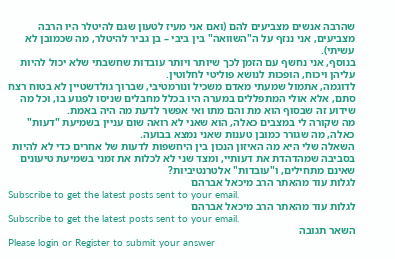שהרבה אנשים מצביעים להם (ואם אני מעיז לטעון שגם להיטלר היו הרבה מצביעים, אני ננזף על ה"השוואה" בין ביבי – בן גביר להיטלר, מה שכמובן לא עשיתי).
בנוסף, אני נחשף עם הזמן לכך שיותר ויותר עובדות שחשבתי שלא יכול להיות עליהן ויכוח, הופכות לנושא פוליטי לחלוטין.
לדוגמה, אתמול שמעתי מאדם משכיל ונורמטיבי, שברוך גולדשטיין לא בטוח רצח סתם, אלא אולי המתפללים במערה היו בכלל מחבלים שניסו לפגוע בו, וכל מה שידוע זה שבסוף הוא מת והם מתו ואי אפשר לדעת מה היה באמת.
מה שקורה לי במצבים כאלה, הוא שאני לא רואה שום עניין בשמיעת "דעות" כאלה, מה שגורר כמובן טענות שאני נמצא בבועה.
השאלה שלי היא מה האיזון הנכון בין היחשפות לדעות של אחרים כדי לא להיות בסביבה שמהדהדת את דעותיי, ומצד שני לא לכלות את זמני בשמיעת טיעונים שאינם מתחילים, ו"עובדות" אלטרנטיביות?
לגלות עוד מהאתר הרב מיכאל אברהם
Subscribe to get the latest posts sent to your email.
לגלות עוד מהאתר הרב מיכאל אברהם
Subscribe to get the latest posts sent to your email.
השאר תגובה
Please login or Register to submit your answer